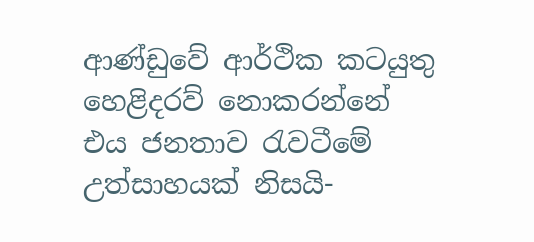ආණ්ඩුවේ ආර්ථික කටයුතු හෙළිදරව් නොකරන්නේ එය ජනතාව රැවටීමේ උත්සාහයක් නිසයි-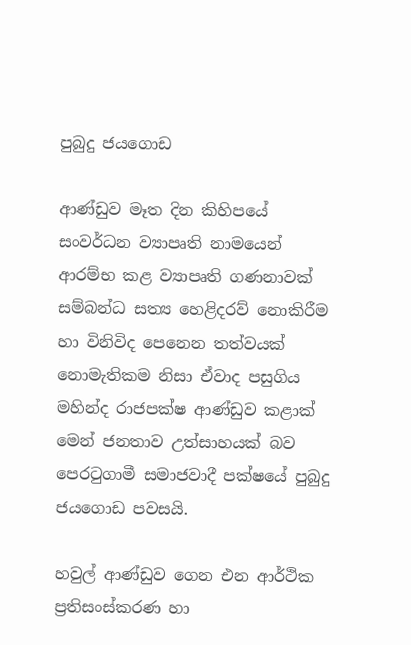පුබුදු ජයගොඩ

ආණ්ඩුව මෑත දින කිහිපයේ සංවර්ධන ව්‍යාපෘති නාමයෙන් ආරම්භ කළ ව්‍යාපෘති ගණනාවක් සම්බන්ධ සත්‍ය හෙළිදරව් නොකිරීම හා විනිවිද පෙනෙන තත්වයක් නොමැතිකම නිසා ඒවාද පසුගිය මහින්ද රාජපක්ෂ ආණ්ඩුව කළාක් මෙන් ජනතාව උත්සාහයක් බව පෙරටුගාමී සමාජවාදී පක්ෂයේ පුබුදු ජයගොඩ පවසයි.

හවුල් ආණ්ඩුව ගෙන එන ආර්ථික ප්‍රතිසංස්කරණ හා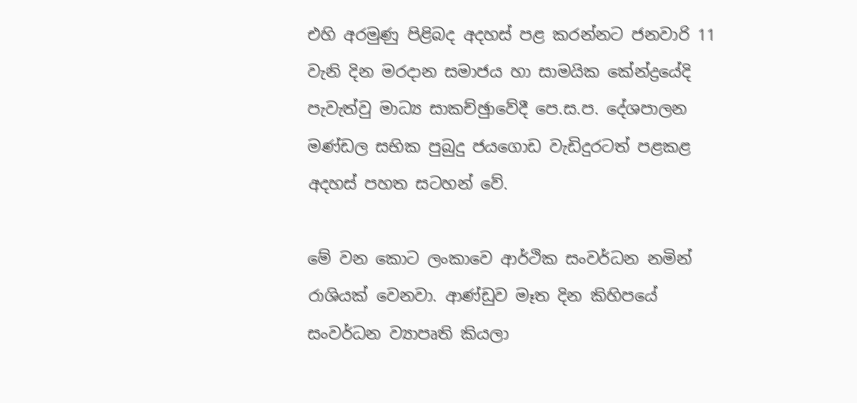එහි අරමුණු පිළිබද අදහස් පළ කරන්නට ජනවාරි 11 වැනි දින මරදාන සමාජය හා සාමයික කේන්ද්‍රයේදි පැවැත්වු මාධ්‍ය සාකච්ඡුාවේදී පෙ.ස.ප. දේශපාලන මණ්ඩල සභික පුබුදු ජයගොඩ වැඩිදුරටත් පළකළ අදහස් පහත සටහන් වේ.

මේ වන කොට ලංකාවෙ ආර්ථික සංවර්ධන නමින් රාශියක් වෙනවා. ආණ්ඩුව මෑත දින කිහිපයේ සංවර්ධන ව්‍යාපෘති කියලා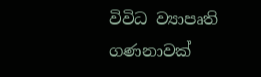විවිධ ව්‍යාපෘති ගණනාවක්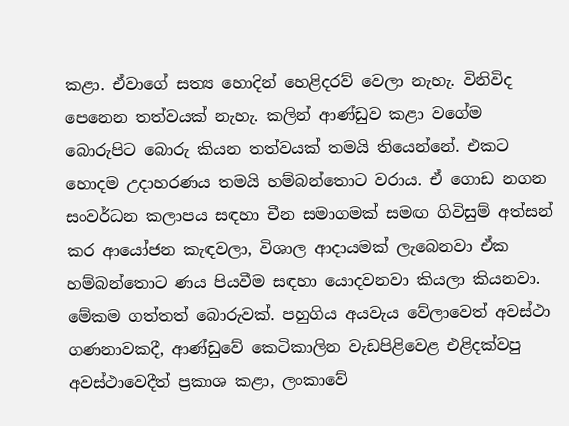කළා. ඒවාගේ සත්‍ය හොදින් හෙළිදරව් වෙලා නැහැ. විනිවිද පෙනෙන තත්වයක් නැහැ. කලින් ආණ්ඩුව කළා වගේම බොරුපිට බොරු කියන තත්වයක් තමයි තියෙන්නේ. එකට හොදම උදාහරණය තමයි හම්බන්තොට වරාය. ඒ ගොඩ නගන සංවර්ධන කලාපය සඳහා චීන සමාගමක් සමඟ ගිවිසුම් අත්සන් කර ආයෝජන කැඳවලා, විශාල ආදායමක් ලැබෙනවා ඒක හම්බන්තොට ණය පියවීම සඳහා යොදවනවා කියලා කියනවා. මේකම ගත්තත් බොරුවක්. පහුගිය අයවැය වේලාවෙත් අවස්ථා ගණනාවකදී, ආණ්ඩුවේ කෙටිකාලින වැඩපිළිවෙළ එළිදක්වපු අවස්ථාවෙදීත් ප්‍රකාශ කළා, ලංකාවේ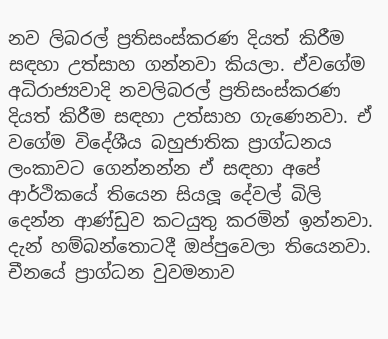නව ලිබරල් ප්‍රතිසංස්කරණ දියත් කිරීම සඳහා උත්සාහ ගන්නවා කියලා. ඒවගේම අධිරාජ්‍යවාදි නවලිබරල් ප්‍රතිසංස්කරණ දියත් කිරීම සඳහා උත්සාහ ගැණෙනවා. ඒ වගේම විදේශීය බහුජාතික ප්‍රාග්ධනය ලංකාවට ගෙන්නන්න ඒ සඳහා අපේ ආර්ථිකයේ තියෙන සියලූ දේවල් බිලි දෙන්න ආණ්ඩුව කටයුතු කරමින් ඉන්නවා. දැන් හම්බන්තොටදී ඔප්පුවෙලා තියෙනවා. චීනයේ ප්‍රාග්ධන වුවමනාව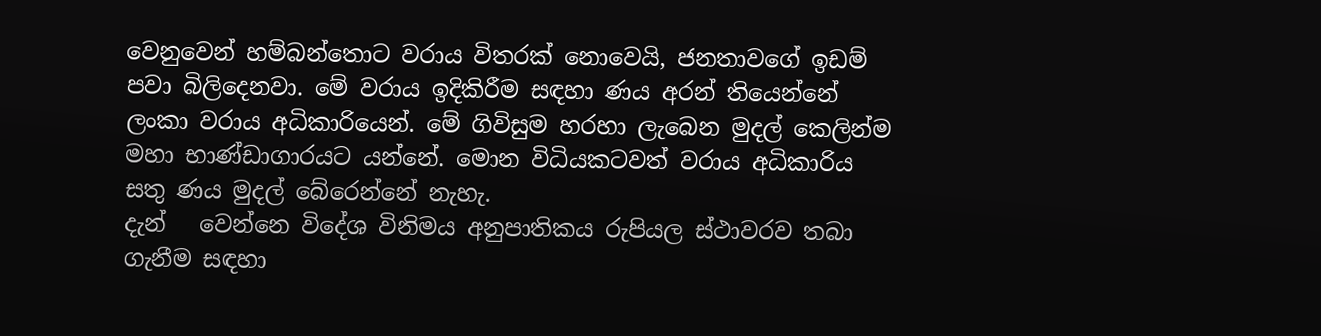වෙනුවෙන් හම්බන්තොට වරාය විතරක් නොවෙයි, ජනතාවගේ ඉඩම් පවා බිලිදෙනවා. මේ වරාය ඉදිකිරීම සඳහා ණය අරන් තියෙන්නේ ලංකා වරාය අධිකාරියෙන්. මේ ගිවිසුම හරහා ලැබෙන මුදල් කෙලින්ම මහා භාණ්ඩාගාරයට යන්නේ. මොන විධියකටවත් වරාය අධිකාරිය සතු ණය මුදල් බේරෙන්නේ නැහැ.
දැන්   වෙන්නෙ විදේශ විනිමය අනුපාතිකය රුපියල ස්ථාවරව තබා ගැනීම සඳහා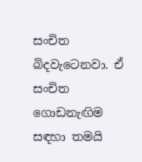සංචිත බිදවැටෙනවා. ඒ සංචිත ගොඩනැඟිම සඳහා තමයි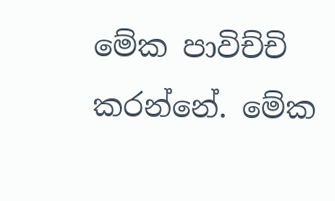මේක පාවිච්චි කරන්නේ. මේක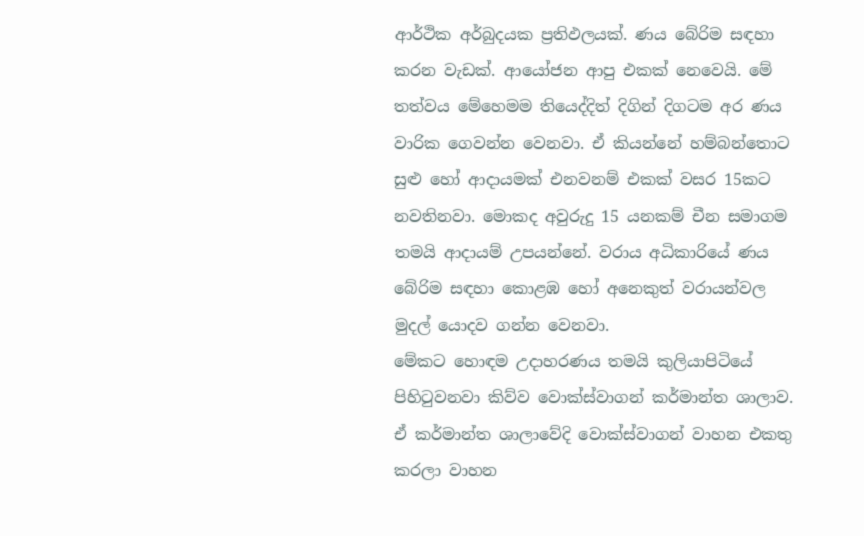ආර්ථික අර්බුදයක ප්‍රතිඵලයක්. ණය බේරිම සඳහා කරන වැඩක්. ආයෝජන ආපු එකක් නෙවෙයි. මේ තත්වය මේහෙමම තියෙද්දිත් දිගින් දිගටම අර ණය වාරික ගෙවන්න වෙනවා. ඒ කියන්නේ හම්බන්තොට සුළු හෝ ආදායමක් එනවනම් එකක් වසර 15කට නවතිනවා. මොකද අවුරුදු 15 යනකම් චීන සමාගම තමයි ආදායම් උපයන්නේ. වරාය අධිකාරියේ ණය බේරිම සඳහා කොළඹ හෝ අනෙකුත් වරායන්වල මුදල් යොදව ගන්න වෙනවා.
මේකට හොඳම උදාහරණය තමයි කුලියාපිටියේ පිහිටුවනවා කිව්ව වොක්ස්වාගන් කර්මාන්ත ශාලාව. ඒ කර්මාන්ත ශාලාවේදි වොක්ස්වාගන් වාහන එකතු කරලා වාහන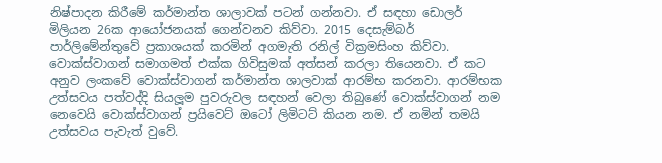නිෂ්පාදන කිරීමේ කර්මාන්ත ශාලාවක් පටන් ගන්නවා. ඒ සඳහා ඩොලර් මිලියන 26ක ආයෝජනයක් ගෙන්වනව කිව්වා. 2015 දෙසැම්බර් පාර්ලිමේන්තුවේ ප්‍රකාශයක් කරමින් අගමැති රනිල් වික්‍රමසිංහ කිව්වා. වොක්ස්වාගන් සමාගමත් එක්ක ගිවිසුමක් අත්සන් කරලා තියෙනවා. ඒ කට අනුව ලංකවේ වොක්ස්වාගන් කර්මාන්ත ශාලවාක් ආරම්භ කරනවා. ආරම්භක උත්සවය පත්වද්දි සියලූම පුවරුවල සඳහන් වෙලා තිබුණේ වොක්ස්වාගන් නම නෙවෙයි වොක්ස්වාගන් ප්‍රයිවෙට් ඔටෝ ලිමිටට් කියන නම. ඒ නමින් තමයි උත්සවය පැවැත් වුවේ.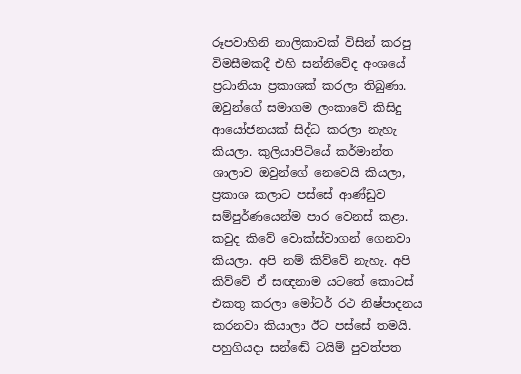රූපවාහිනි නාලිකාවක් විසින් කරපු විමසීමකදී එහි සන්නිවේද අංශයේ ප්‍රධානියා ප්‍රකාශක් කරලා තිබුණා. ඔවුන්ගේ සමාගම ලංකාවේ කිසිදු ආයෝජනයක් සිද්ධ කරලා නැහැ කියලා. කුලියාපිටියේ කර්මාන්ත ශාලාව ඔවුන්ගේ නෙවෙයි කියලා, ප්‍රකාශ කලාට පස්සේ ආණ්ඩුව සම්පුර්ණයෙන්ම පාර වෙනස් කළා. කවුද කිවේ වොක්ස්වාගන් ගෙනවා කියලා. අපි නම් කිව්වේ නැහැ. අපි කිව්වේ ඒ සඥනාම යටතේ කොටස් එකතු කරලා මෝටර් රථ නිෂ්පාදනය කරනවා කියාලා ඊට පස්සේ තමයි. පහුගියදා සන්ඬේ ටයිම් පුවත්පත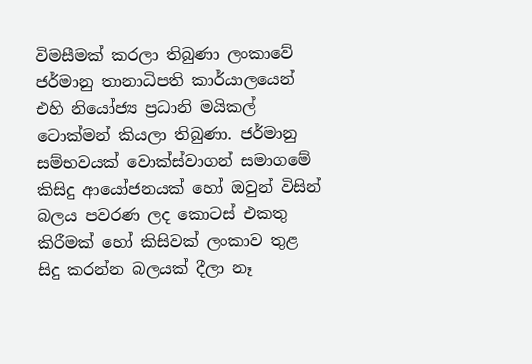විමසීමක් කරලා තිබුණා ලංකාවේ ජර්මානු තානාධිපති කාර්යාලයෙන් එහි නියෝජ්‍ය ප්‍රධානි මයිකල් ටොක්මන් කියලා තිබුණා. ජර්මානු සම්භවයක් වොක්ස්වාගන් සමාගමේ කිසිදු ආයෝජනයක් හෝ ඔවුන් විසින් බලය පවරණ ලද කොටස් එකතු කිරීමක් හෝ කිසිවක් ලංකාව තුළ සිදු කරන්න බලයක් දීලා නෑ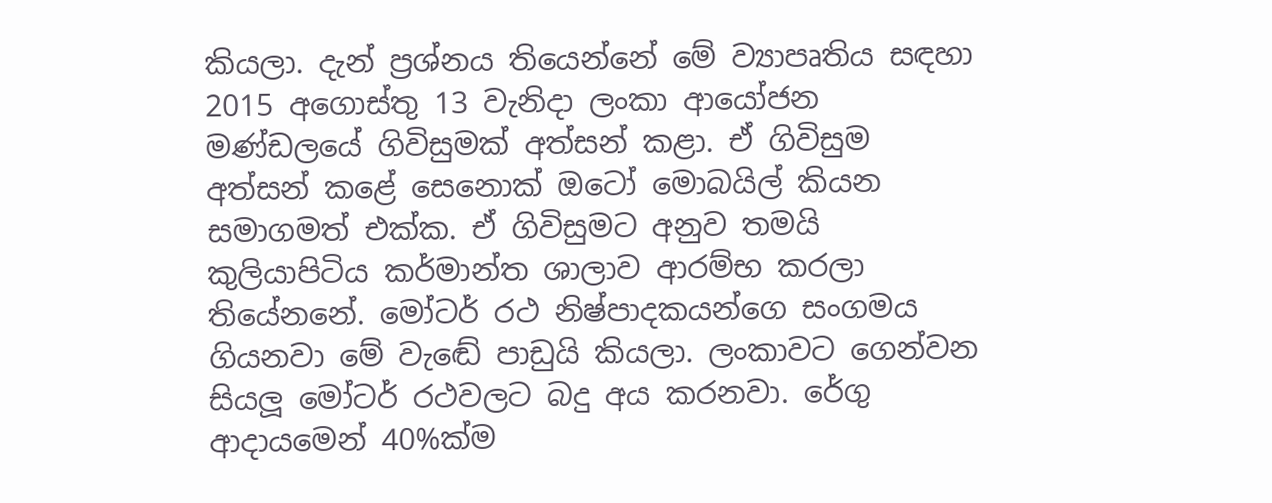කියලා. දැන් ප්‍රශ්නය තියෙන්නේ මේ ව්‍යාපෘතිය සඳහා 2015 අගොස්තු 13 වැනිදා ලංකා ආයෝජන මණ්ඩලයේ ගිවිසුමක් අත්සන් කළා. ඒ ගිවිසුම අත්සන් කළේ සෙනොක් ඔටෝ මොබයිල් කියන සමාගමත් එක්ක. ඒ ගිවිසුමට අනුව තමයි කුලියාපිටිය කර්මාන්ත ශාලාව ආරම්භ කරලා තියේනනේ. මෝටර් රථ නිෂ්පාදකයන්ගෙ සංගමය ගියනවා මේ වැඬේ පාඩුයි කියලා. ලංකාවට ගෙන්වන සියලූ මෝටර් රථවලට බදු අය කරනවා. රේගු ආදායමෙන් 40%ක්ම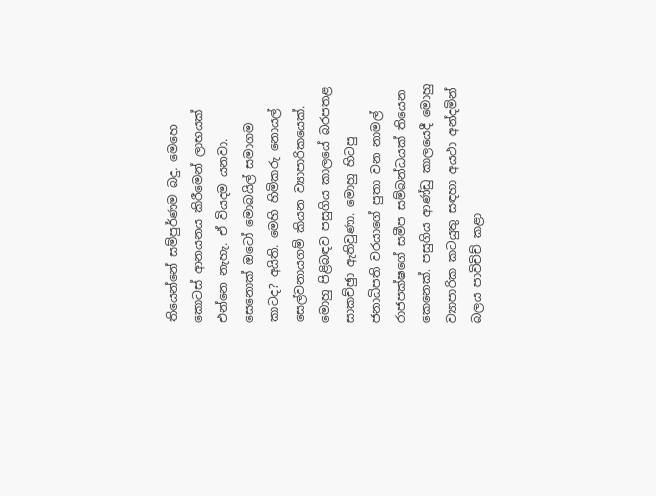තියෙන්නේ සම්පුර්ණම බදු. මෙහෙ කොටස් ආනයනය කිරීමෙන් ලාභයක් එන්නෙ නැහැ. ඒ වියදම යනවා. සෙනොක් ඔටෝ මොබයිල් සමාගම කාටද? අයිති. මෙහි හිමිකරු නොයල් සෙල්වනායගම් කියන ව්‍යාපාරිකයෙක්. මොහු පිළිබඳව පසුගිය කාලයේ බරපතළ සාකච්ඡුා ඇතිවුණා. මොහු හිටපු ජනාධිපති වරයාගේ පුතා වන නාමල් රාජපක්ෂගේ සමීප සම්බන්ධයක් තියෙන කෙනෙක්. පසුගිය ආණ්ඩු කාලයෙදී මොහු ව්‍යාපාරික කටයුතු සඳහා අයථා අන්දමින් බලය පාවිචිච් කළා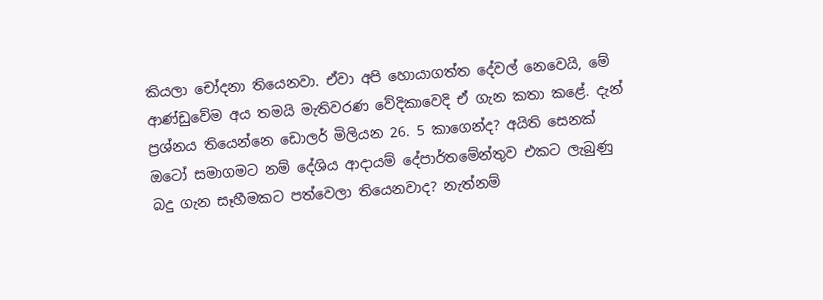කියලා චෝදනා තියෙනවා. ඒවා අපි හොයාගත්ත දේවල් නෙවෙයි, මේ ආණ්ඩුවේම අය තමයි මැතිවරණ වේදිකාවෙදි ඒ ගැන කතා කළේ. දැන් ප්‍රශ්නය තියෙන්නෙ ඩොලර් මිලියන 26. 5 කාගෙන්ද? අයිති සෙනක් ඔටෝ සමාගමට නම් දේශිය ආදායම් දේපාර්තමේන්තුව එකට ලැබුණු බදු ගැන සෑහීමකට පත්වෙලා තියෙනවාද? නැත්නම්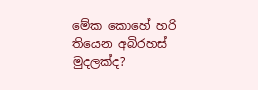මේක කොහේ හරි තියෙන අබිරහස් මුදලක්ද?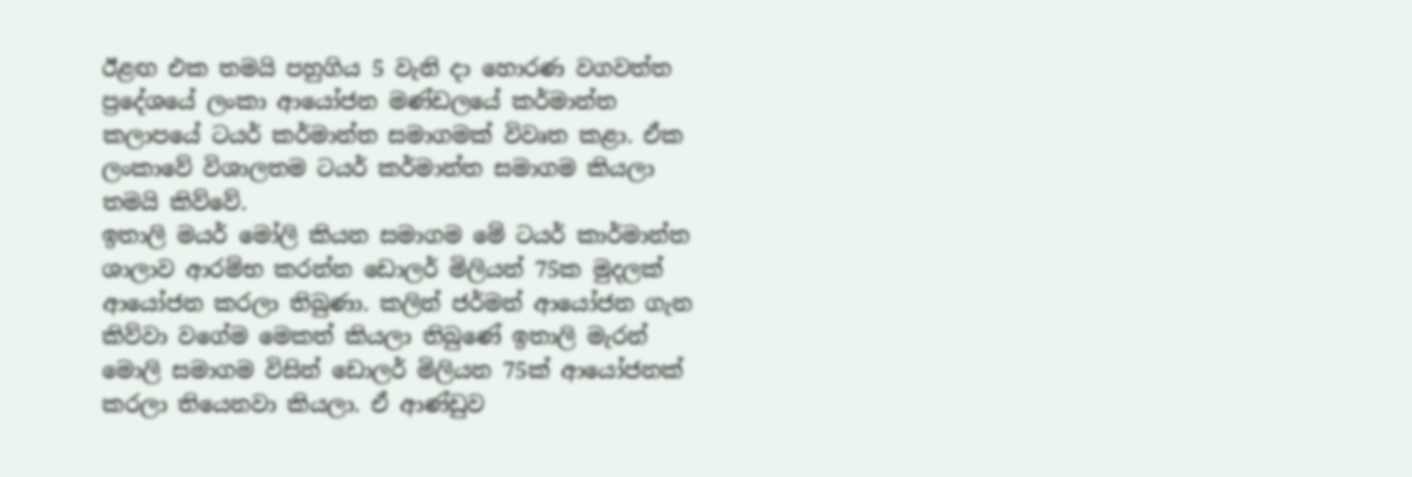ඊළඟ එක තමයි පහුගිය 5 වැනි දා හොරණ වගවත්ත ප්‍රදේශයේ ලංකා ආයෝජන මණ්ඩලයේ කර්මාන්ත කලාපයේ ටයර් කර්මාන්ත සමාගමක් විවෘත කළා. ඒක ලංකාවේ විශාලතම ටයර් කර්මාන්ත සමාගම කියලා තමයි කිව්වේ.
ඉතාලි මයර් මෝලි කියන සමාගම මේ ටයර් කාර්මාන්ත ශාලාව ආරම්භ කරන්න ඩොලර් මිලියන් 75ක මුදලක් ආයෝජන කරලා තිබුණා. කලින් ජර්මන් ආයෝජන ගැන කිව්වා වගේම මෙකත් කියලා තිබුණේ ඉතාලි මැරන් මොලි සමාගම විසින් ඩොලර් මිලියන 75ක් ආයෝජනක් කරලා තියෙනවා කියලා. ඒ ආණ්ඩුව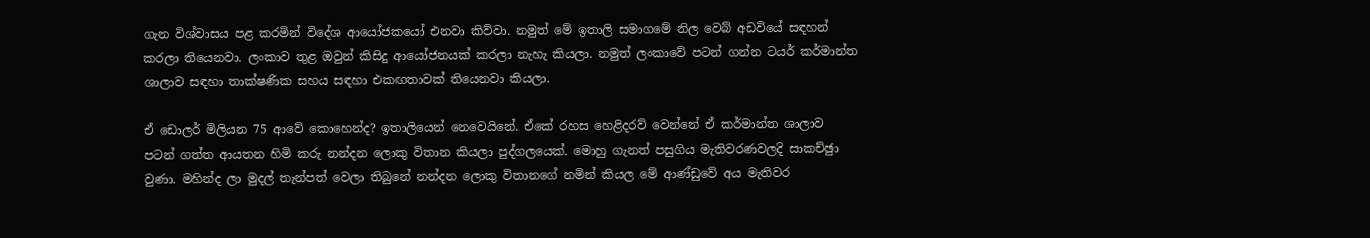ගැන විශ්වාසය පළ කරමින් විදේශ ආයෝජකයෝ එනවා කිව්වා. නමුත් මේ ඉතාලි සමාගමේ නිල වෙබ් අඩවියේ සඳහන් කරලා තියෙනවා. ලංකාව තුළ ඔවුන් කිසිදු ආයෝජනයක් කරලා නැහැ කියලා. නමුත් ලංකාවේ පටන් ගන්න ටයර් කර්මාන්ත ශාලාව සඳහා තාක්ෂණික සහය සඳහා එකඟතාවක් තියෙනවා කියලා.

ඒ ඩොලර් මිලියන 75 ආවේ කොහෙන්ද? ඉතාලියෙන් නෙවෙයිනේ. ඒකේ රහස හෙළිදරව් වෙන්නේ ඒ කර්මාන්ත ශාලාව පටන් ගත්ත ආයතන හිමි කරු නන්දන ලොකු විතාන කියලා පුද්ගලයෙක්. මොහු ගැනත් පසුගිය මැතිවරණවලදි සාකච්ඡුා වුණා. මහින්ද ලා මුදල් තැන්පත් වෙලා තිබුනේ නන්දන ලොකු විතානගේ නමින් කියල මේ ආණ්ඩුවේ අය මැතිවර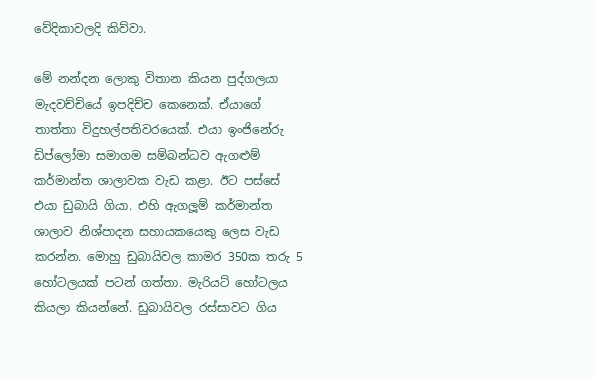වේදිකාවලදි කිව්වා.

මේ නන්දන ලොකු විතාන කියන පුද්ගලයා මැදවච්චියේ ඉපදිච්ච කෙනෙක්. ඒයාගේ තාත්තා විදුහල්පතිවරයෙක්. එයා ඉංජිනේරු ඩිප්ලෝමා සමාගම සම්බන්ධව ඇගළුම් කර්මාන්ත ශාලාවක වැඩ කළා. ඊට පස්සේ එයා ඩුබායි ගියා. එහි ඇගලූම් කර්මාන්ත ශාලාව නිශ්පාදන සහායකයෙකු ලෙස වැඩ කරන්න. මොහු ඩුබායිවල කාමර 350ක තරු 5 හෝටලයක් පටන් ගත්තා. මැරියට් හෝටලය කියලා කියන්නේ. ඩුබායිවල රස්සාවට ගිය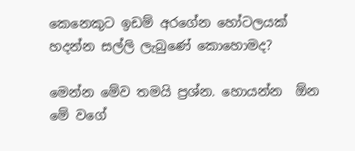කෙනෙකුට ඉඩම් අරගේන හෝටලයක් හදන්න සල්ලි ලැබුණේ කොහොමද?

මෙන්න මේව තමයි ප්‍රශ්න. හොයන්න  ඕන මේ වගේ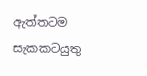ඇත්තටම සැකකටයුතු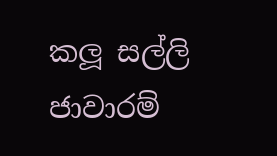කලූ සල්ලි ජාවාරම්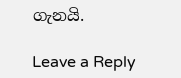ගැනයි.

Leave a Reply